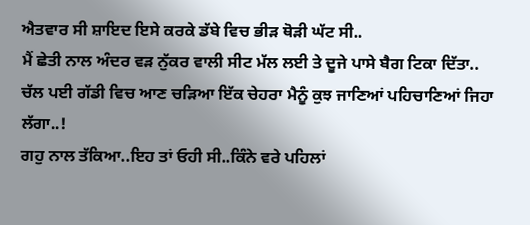ਐਤਵਾਰ ਸੀ ਸ਼ਾਇਦ ਇਸੇ ਕਰਕੇ ਡੱਬੇ ਵਿਚ ਭੀੜ ਥੋੜੀ ਘੱਟ ਸੀ..
ਮੈਂ ਛੇਤੀ ਨਾਲ ਅੰਦਰ ਵੜ ਨੁੱਕਰ ਵਾਲੀ ਸੀਟ ਮੱਲ ਲਈ ਤੇ ਦੂਜੇ ਪਾਸੇ ਬੈਗ ਟਿਕਾ ਦਿੱਤਾ..
ਚੱਲ ਪਈ ਗੱਡੀ ਵਿਚ ਆਣ ਚੜਿਆ ਇੱਕ ਚੇਹਰਾ ਮੈਨੂੰ ਕੁਝ ਜਾਣਿਆਂ ਪਹਿਚਾਣਿਆਂ ਜਿਹਾ ਲੱਗਾ..!
ਗਹੁ ਨਾਲ ਤੱਕਿਆ..ਇਹ ਤਾਂ ਓਹੀ ਸੀ..ਕਿੰਨੇ ਵਰੇ ਪਹਿਲਾਂ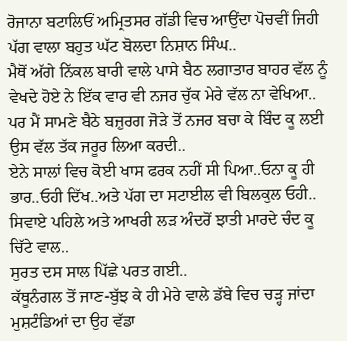ਰੋਜਾਨਾ ਬਟਾਲਿਓਂ ਅਮ੍ਰਿਤਸਰ ਗੱਡੀ ਵਿਚ ਆਉਂਦਾ ਪੋਚਵੀਂ ਜਿਹੀ ਪੱਗ ਵਾਲਾ ਬਹੁਤ ਘੱਟ ਬੋਲਦਾ ਨਿਸ਼ਾਨ ਸਿੰਘ..
ਮੈਥੋਂ ਅੱਗੇ ਨਿੱਕਲ ਬਾਰੀ ਵਾਲੇ ਪਾਸੇ ਬੈਠ ਲਗਾਤਾਰ ਬਾਹਰ ਵੱਲ ਨੂੰ ਵੇਖਦੇ ਹੋਏ ਨੇ ਇੱਕ ਵਾਰ ਵੀ ਨਜਰ ਚੁੱਕ ਮੇਰੇ ਵੱਲ ਨਾ ਵੇਖਿਆ..
ਪਰ ਮੈਂ ਸਾਮਣੇ ਬੈਠੇ ਬਜ਼ੁਰਗ ਜੋੜੇ ਤੋਂ ਨਜਰ ਬਚਾ ਕੇ ਬਿੰਦ ਕੂ ਲਈ ਉਸ ਵੱਲ ਤੱਕ ਜਰੂਰ ਲਿਆ ਕਰਦੀ..
ਏਨੇ ਸਾਲਾਂ ਵਿਚ ਕੋਈ ਖਾਸ ਫਰਕ ਨਹੀਂ ਸੀ ਪਿਆ..ਓਨਾ ਕੂ ਹੀ ਭਾਰ..ਓਹੀ ਦਿੱਖ..ਅਤੇ ਪੱਗ ਦਾ ਸਟਾਈਲ ਵੀ ਬਿਲਕੁਲ ਓਹੀ..
ਸਿਵਾਏ ਪਹਿਲੇ ਅਤੇ ਆਖਰੀ ਲੜ ਅੰਦਰੋਂ ਝਾਤੀ ਮਾਰਦੇ ਚੰਦ ਕੂ ਚਿੱਟੇ ਵਾਲ..
ਸੁਰਤ ਦਸ ਸਾਲ ਪਿੱਛੇ ਪਰਤ ਗਈ..
ਕੱਥੂਨੰਗਲ ਤੋਂ ਜਾਣ-ਬੁੱਝ ਕੇ ਹੀ ਮੇਰੇ ਵਾਲੇ ਡੱਬੇ ਵਿਚ ਚੜ੍ਹ ਜਾਂਦਾ ਮੁਸ਼ਟੰਡਿਆਂ ਦਾ ਉਹ ਵੱਡਾ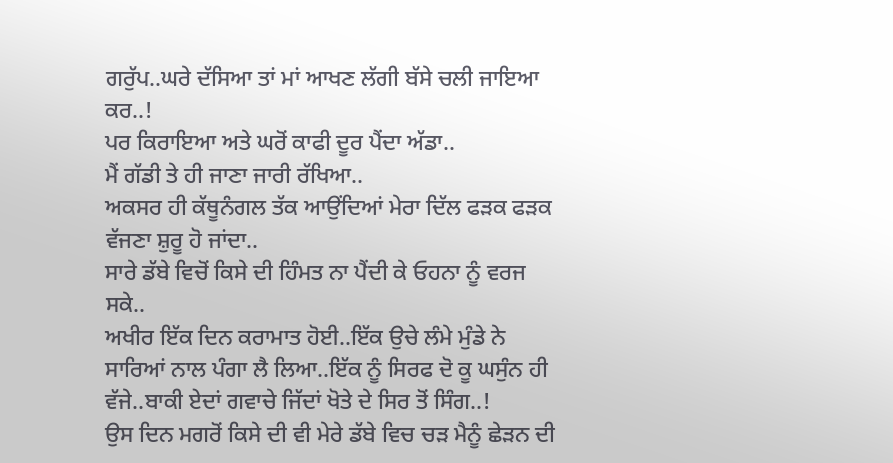ਗਰੁੱਪ..ਘਰੇ ਦੱਸਿਆ ਤਾਂ ਮਾਂ ਆਖਣ ਲੱਗੀ ਬੱਸੇ ਚਲੀ ਜਾਇਆ ਕਰ..!
ਪਰ ਕਿਰਾਇਆ ਅਤੇ ਘਰੋਂ ਕਾਫੀ ਦੂਰ ਪੈਂਦਾ ਅੱਡਾ..
ਮੈਂ ਗੱਡੀ ਤੇ ਹੀ ਜਾਣਾ ਜਾਰੀ ਰੱਖਿਆ..
ਅਕਸਰ ਹੀ ਕੱਥੂਨੰਗਲ ਤੱਕ ਆਉਂਦਿਆਂ ਮੇਰਾ ਦਿੱਲ ਫੜਕ ਫੜਕ ਵੱਜਣਾ ਸ਼ੁਰੂ ਹੋ ਜਾਂਦਾ..
ਸਾਰੇ ਡੱਬੇ ਵਿਚੋਂ ਕਿਸੇ ਦੀ ਹਿੰਮਤ ਨਾ ਪੈਂਦੀ ਕੇ ਓਹਨਾ ਨੂੰ ਵਰਜ ਸਕੇ..
ਅਖੀਰ ਇੱਕ ਦਿਨ ਕਰਾਮਾਤ ਹੋਈ..ਇੱਕ ਉਚੇ ਲੰਮੇ ਮੁੰਡੇ ਨੇ ਸਾਰਿਆਂ ਨਾਲ ਪੰਗਾ ਲੈ ਲਿਆ..ਇੱਕ ਨੂੰ ਸਿਰਫ ਦੋ ਕੂ ਘਸੁੰਨ ਹੀ ਵੱਜੇ..ਬਾਕੀ ਏਦਾਂ ਗਵਾਚੇ ਜਿੱਦਾਂ ਖੋਤੇ ਦੇ ਸਿਰ ਤੋਂ ਸਿੰਗ..!
ਉਸ ਦਿਨ ਮਗਰੋਂ ਕਿਸੇ ਦੀ ਵੀ ਮੇਰੇ ਡੱਬੇ ਵਿਚ ਚੜ ਮੈਨੂੰ ਛੇੜਨ ਦੀ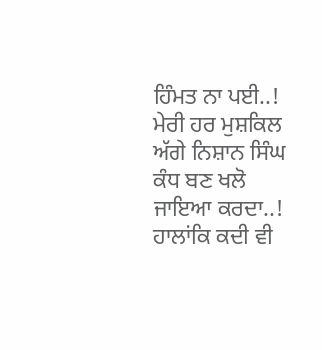ਹਿੰਮਤ ਨਾ ਪਈ..!
ਮੇਰੀ ਹਰ ਮੁਸ਼ਕਿਲ ਅੱਗੇ ਨਿਸ਼ਾਨ ਸਿੰਘ ਕੰਧ ਬਣ ਖਲੋ ਜਾਇਆ ਕਰਦਾ..!
ਹਾਲਾਂਕਿ ਕਦੀ ਵੀ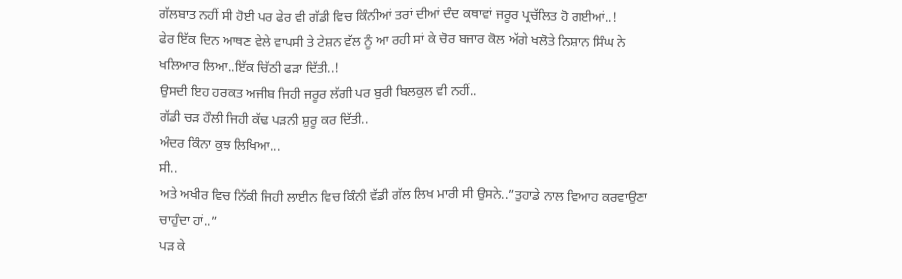ਗੱਲਬਾਤ ਨਹੀਂ ਸੀ ਹੋਈ ਪਰ ਫੇਰ ਵੀ ਗੱਡੀ ਵਿਚ ਕਿੰਨੀਆਂ ਤਰਾਂ ਦੀਆਂ ਦੰਦ ਕਥਾਵਾਂ ਜਰੂਰ ਪ੍ਰਚੱਲਿਤ ਹੋ ਗਈਆਂ..!
ਫੇਰ ਇੱਕ ਦਿਨ ਆਥਣ ਵੇਲੇ ਵਾਪਸੀ ਤੇ ਟੇਸ਼ਨ ਵੱਲ ਨੂੰ ਆ ਰਹੀ ਸਾਂ ਕੇ ਚੋਰ ਬਜਾਰ ਕੋਲ ਅੱਗੇ ਖਲੋਤੇ ਨਿਸ਼ਾਨ ਸਿੰਘ ਨੇ ਖਲਿਆਰ ਲਿਆ..ਇੱਕ ਚਿੱਠੀ ਫੜਾ ਦਿੱਤੀ..!
ਉਸਦੀ ਇਹ ਹਰਕਤ ਅਜੀਬ ਜਿਹੀ ਜਰੂਰ ਲੱਗੀ ਪਰ ਬੁਰੀ ਬਿਲਕੁਲ ਵੀ ਨਹੀਂ..
ਗੱਡੀ ਚੜ ਹੌਲੀ ਜਿਹੀ ਕੱਢ ਪੜਨੀ ਸ਼ੁਰੂ ਕਰ ਦਿੱਤੀ..
ਅੰਦਰ ਕਿੰਨਾ ਕੁਝ ਲਿਖਿਆ...
ਸੀ..
ਅਤੇ ਅਖੀਰ ਵਿਚ ਨਿੱਕੀ ਜਿਹੀ ਲਾਈਨ ਵਿਚ ਕਿੰਨੀ ਵੱਡੀ ਗੱਲ ਲਿਖ ਮਾਰੀ ਸੀ ਉਸਨੇ..”ਤੁਹਾਡੇ ਨਾਲ ਵਿਆਹ ਕਰਵਾਉਣਾ ਚਾਹੁੰਦਾ ਹਾਂ..”
ਪੜ ਕੇ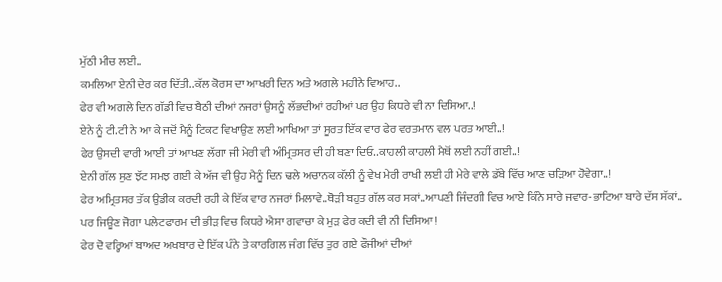ਮੁੱਠੀ ਮੀਚ ਲਈ..
ਕਮਲਿਆ ਏਨੀ ਦੇਰ ਕਰ ਦਿੱਤੀ..ਕੱਲ ਕੋਰਸ ਦਾ ਆਖਰੀ ਦਿਨ ਅਤੇ ਅਗਲੇ ਮਹੀਨੇ ਵਿਆਹ..
ਫੇਰ ਵੀ ਅਗਲੇ ਦਿਨ ਗੱਡੀ ਵਿਚ ਬੈਠੀ ਦੀਆਂ ਨਜਰਾਂ ਉਸਨੂੰ ਲੱਭਦੀਆਂ ਰਹੀਆਂ ਪਰ ਉਹ ਕਿਧਰੇ ਵੀ ਨਾ ਦਿਸਿਆ..!
ਏਨੇ ਨੂੰ ਟੀ.ਟੀ ਨੇ ਆ ਕੇ ਜਦੋਂ ਮੈਨੂੰ ਟਿਕਟ ਵਿਖਾਉਣ ਲਈ ਆਖਿਆ ਤਾਂ ਸੂਰਤ ਇੱਕ ਵਾਰ ਫੇਰ ਵਰਤਮਾਨ ਵਲ ਪਰਤ ਆਈ..!
ਫੇਰ ਉਸਦੀ ਵਾਰੀ ਆਈ ਤਾਂ ਆਖਣ ਲੱਗਾ ਜੀ ਮੇਰੀ ਵੀ ਅੰਮ੍ਰਿਤਸਰ ਦੀ ਹੀ ਬਣਾ ਦਿਓ..ਕਾਹਲੀ ਕਾਹਲੀ ਮੈਥੋਂ ਲਈ ਨਹੀਂ ਗਈ..!
ਏਨੀ ਗੱਲ ਸੁਣ ਝੱਟ ਸਮਝ ਗਈ ਕੇ ਅੱਜ ਵੀ ਉਹ ਮੈਨੂੰ ਦਿਨ ਢਲੇ ਅਚਾਨਕ ਕੱਲੀ ਨੂੰ ਵੇਖ ਮੇਰੀ ਰਾਖੀ ਲਈ ਹੀ ਮੇਰੇ ਵਾਲੇ ਡੱਬੇ ਵਿੱਚ ਆਣ ਚੜਿਆ ਹੋਵੇਗਾ..!
ਫੇਰ ਅਮ੍ਰਿਤਸਰ ਤੱਕ ਉਡੀਕ ਕਰਦੀ ਰਹੀ ਕੇ ਇੱਕ ਵਾਰ ਨਜਰਾਂ ਮਿਲਾਵੇ..ਥੋੜੀ ਬਹੁਤ ਗੱਲ ਕਰ ਸਕਾਂ..ਆਪਣੀ ਜਿੰਦਗੀ ਵਿਚ ਆਏ ਕਿੰਨੇ ਸਾਰੇ ਜਵਾਰ-ਭਾਟਿਆ ਬਾਰੇ ਦੱਸ ਸੱਕਾਂ..
ਪਰ ਜਿਊਣ ਜੋਗਾ ਪਲੇਟਫਾਰਮ ਦੀ ਭੀੜ ਵਿਚ ਕਿਧਰੇ ਐਸਾ ਗਵਾਚਾ ਕੇ ਮੁੜ ਫੇਰ ਕਦੀ ਵੀ ਨੀ ਦਿਸਿਆ!
ਫੇਰ ਦੋ ਵਰ੍ਹਿਆਂ ਬਾਅਦ ਅਖਬਾਰ ਦੇ ਇੱਕ ਪੰਨੇ ਤੇ ਕਾਰਗਿਲ ਜੰਗ ਵਿੱਚ ਤੁਰ ਗਏ ਫੌਜੀਆਂ ਦੀਆਂ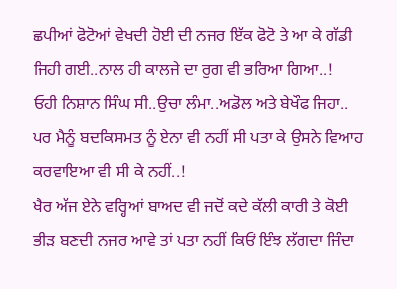ਛਪੀਆਂ ਫੋਟੋਆਂ ਵੇਖਦੀ ਹੋਈ ਦੀ ਨਜਰ ਇੱਕ ਫੋਟੋ ਤੇ ਆ ਕੇ ਗੱਡੀ ਜਿਹੀ ਗਈ..ਨਾਲ ਹੀ ਕਾਲਜੇ ਦਾ ਰੁਗ ਵੀ ਭਰਿਆ ਗਿਆ..!
ਓਹੀ ਨਿਸ਼ਾਨ ਸਿੰਘ ਸੀ..ਉਚਾ ਲੰਮਾ..ਅਡੋਲ ਅਤੇ ਬੇਖੌਫ ਜਿਹਾ..
ਪਰ ਮੈਨੂੰ ਬਦਕਿਸਮਤ ਨੂੰ ਏਨਾ ਵੀ ਨਹੀਂ ਸੀ ਪਤਾ ਕੇ ਉਸਨੇ ਵਿਆਹ ਕਰਵਾਇਆ ਵੀ ਸੀ ਕੇ ਨਹੀਂ..!
ਖੈਰ ਅੱਜ ਏਨੇ ਵਰ੍ਹਿਆਂ ਬਾਅਦ ਵੀ ਜਦੋਂ ਕਦੇ ਕੱਲੀ ਕਾਰੀ ਤੇ ਕੋਈ ਭੀੜ ਬਣਦੀ ਨਜਰ ਆਵੇ ਤਾਂ ਪਤਾ ਨਹੀਂ ਕਿਓਂ ਇੰਝ ਲੱਗਦਾ ਜਿੰਦਾ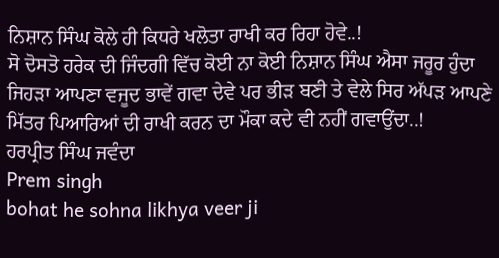ਨਿਸ਼ਾਨ ਸਿੰਘ ਕੋਲੇ ਹੀ ਕਿਧਰੇ ਖਲੋਤਾ ਰਾਖੀ ਕਰ ਰਿਹਾ ਹੋਵੇ..!
ਸੋ ਦੋਸਤੋ ਹਰੇਕ ਦੀ ਜਿੰਦਗੀ ਵਿੱਚ ਕੋਈ ਨਾ ਕੋਈ ਨਿਸ਼ਾਨ ਸਿੰਘ ਐਸਾ ਜਰੂਰ ਹੁੰਦਾ ਜਿਹੜਾ ਆਪਣਾ ਵਜੂਦ ਭਾਵੇਂ ਗਵਾ ਦੇਵੇ ਪਰ ਭੀੜ ਬਣੀ ਤੇ ਵੇਲੇ ਸਿਰ ਅੱਪੜ ਆਪਣੇ ਮਿੱਤਰ ਪਿਆਰਿਆਂ ਦੀ ਰਾਖੀ ਕਰਨ ਦਾ ਮੌਕਾ ਕਦੇ ਵੀ ਨਹੀਂ ਗਵਾਉਂਦਾ..!
ਹਰਪ੍ਰੀਤ ਸਿੰਘ ਜਵੰਦਾ
Prem singh
bohat he sohna likhya veer ji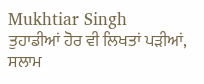Mukhtiar Singh
ਤੁਹਾਡੀਆਂ ਹੋਰ ਵੀ ਲਿਖਤਾਂ ਪੜੀਆਂ, ਸਲਾਮ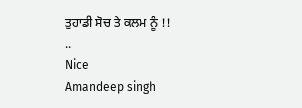ਤੁਹਾਡੀ ਸੋਚ ਤੇ ਕਲਮ ਨੂੰ !!
..
Nice
Amandeep singh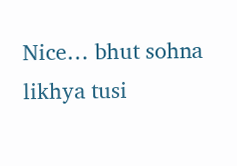Nice… bhut sohna likhya tusi